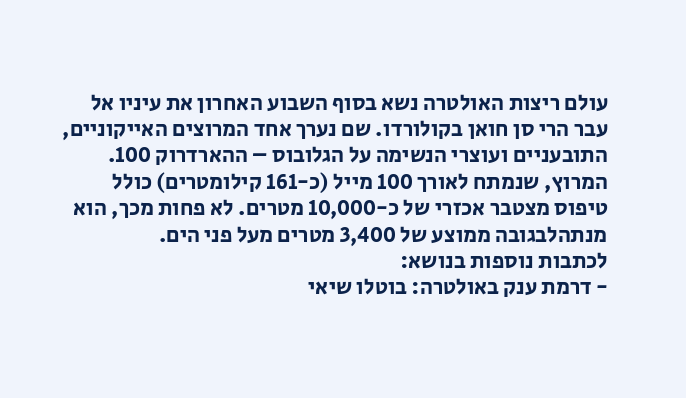עולם ריצות האולטרה נשא בסוף השבוע האחרון את עיניו אל עבר הרי סן חואן בקולורדו. שם נערך אחד המרוצים האייקוניים, התובעניים ועוצרי הנשימה על הגלובוס – ההארדרוק 100. המרוץ, שנמתח לאורך 100 מייל (כ-161 קילומטרים) כולל טיפוס מצטבר אכזרי של כ-10,000 מטרים. לא פחות מכך, הוא מנתהלבגובה ממוצע של 3,400 מטרים מעל פני הים.
לכתבות נוספות בנושא:
- דרמת ענק באולטרה: בוטלו שיאי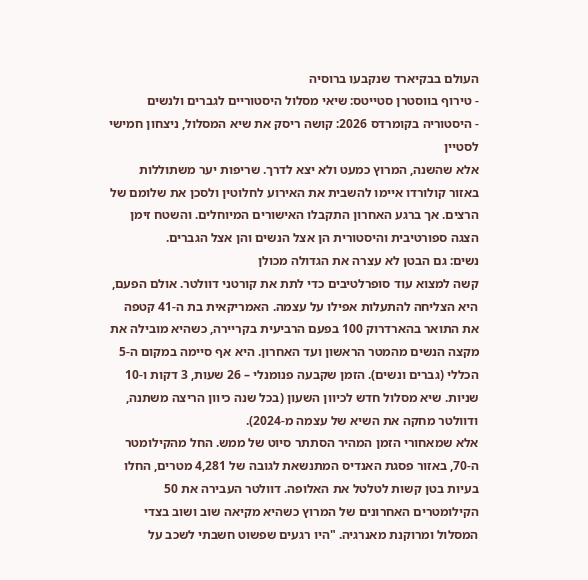העולם בבקיארד שנקבעו ברוסיה
- טירוף בווסטרן סטייטס: שיאי מסלול היסטוריים לגברים ולנשים
- היסטוריה בקומרדס 2026: קושה ריסק את שיא המסלול, ניצחון חמישי לסטיין
אלא שהשנה, המרוץ כמעט ולא יצא לדרך. שריפות יער משתוללות באזור קולורדו איימו להשבית את האירוע לחלוטין ולסכן את שלומם של הרצים. אך ברגע האחרון התקבלו האישורים המיוחלים. והשטח זימן הצגה ספורטיבית והיסטורית הן אצל הנשים והן אצל הגברים.
נשים: גם הבטן לא עצרה את הגדולה מכולן
קשה למצוא עוד סופרלטיבים כדי לתת את קורטני דוולטר. אולם הפעם, היא הצליחה להתעלות אפילו על עצמה. האמריקאית בת ה-41 קטפה את התואר בהארדרוק 100 בפעם הרביעית בקריירה, כשהיא מובילה את מקצה הנשים מהמטר הראשון ועד האחרון. היא אף סיימה במקום ה-5 הכללי (גברים ונשים). הזמן שקבעה פנומנלי – 26 שעות, 3 דקות ו-10 שניות. שיא מסלול חדש לכיוון השעון (בכל שנה כיוון הריצה משתנה, ודוולטר מחקה את השיא של עצמה מ-2024).
אלא שמאחורי הזמן המהיר הסתתר סיוט של ממש. החל מהקילומטר ה-70, באזור פסגת האנדיס המתנשאת לגובה של 4,281 מטרים, החלו בעיות בטן קשות לטלטל את האלופה. דוולטר העבירה את 50 הקילומטרים האחרונים של המרוץ כשהיא מקיאה שוב ושוב בצדי המסלול ומרוקנת מאנרגיה. "היו רגעים שפשוט חשבתי לשכב על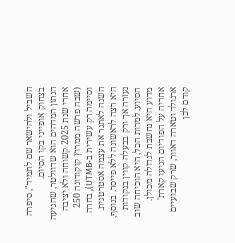השביל ולהישאר שם לתמיד", סיפרה בצחוק אופייני בקו הסיום.
הנתון המדהים הוא שדוולטר, שהגיעה אחרי שנת 2025 קשוחה ולא יציבה (שבה פרשה ממרוץ קוקודונה 250 וסיימה רק עשירית ב-UTMB), בחרה השנה לאתגר את עצמה אסטרטגית. היא רצה לראשונה ללא פייסר. בנוסף, נעזרה אך ורק בבעלה קווין בנקודות הסיוע. למרות הכל, היא הוכיחה שוב מדוע היא נחשבת לגדולה מכולן. אחריה על הפודיום הגיעו קארת' ארנולד וטארה דאוור, שרק שבועיים קודם לכן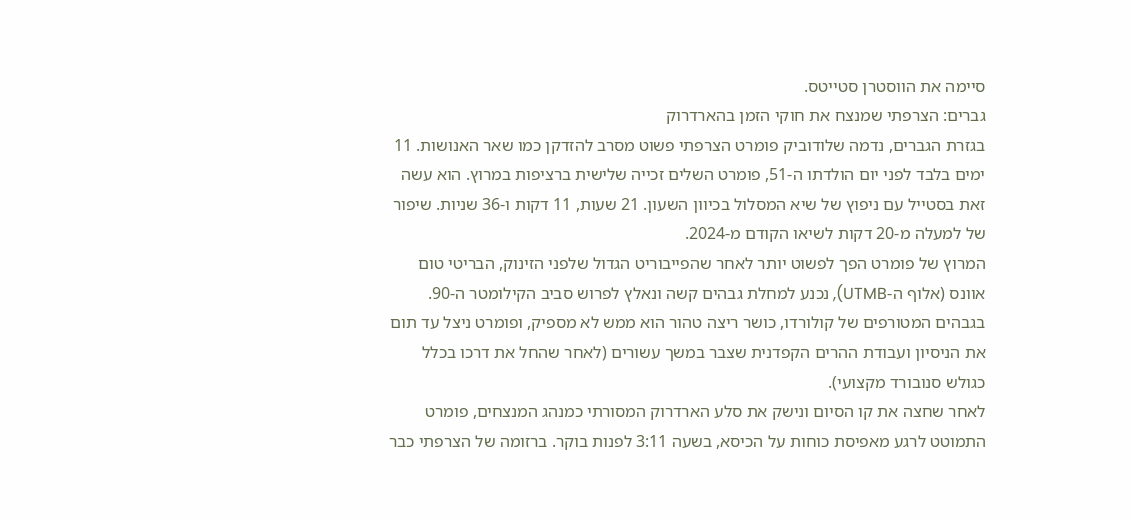סיימה את הווסטרן סטייטס.
גברים: הצרפתי שמנצח את חוקי הזמן בהארדרוק
בגזרת הגברים, נדמה שלודוביק פומרט הצרפתי פשוט מסרב להזדקן כמו שאר האנושות. 11 ימים בלבד לפני יום הולדתו ה-51, פומרט השלים זכייה שלישית ברציפות במרוץ. הוא עשה זאת בסטייל עם ניפוץ של שיא המסלול בכיוון השעון. 21 שעות, 11 דקות ו-36 שניות. שיפור של למעלה מ-20 דקות לשיאו הקודם מ-2024.
המרוץ של פומרט הפך לפשוט יותר לאחר שהפייבוריט הגדול שלפני הזינוק, הבריטי טום אוונס (אלוף ה-UTMB), נכנע למחלת גבהים קשה ונאלץ לפרוש סביב הקילומטר ה-90. בגבהים המטורפים של קולורדו, כושר ריצה טהור הוא ממש לא מספיק, ופומרט ניצל עד תום את הניסיון ועבודת ההרים הקפדנית שצבר במשך עשורים (לאחר שהחל את דרכו בכלל כגולש סנובורד מקצועי).
לאחר שחצה את קו הסיום ונישק את סלע הארדרוק המסורתי כמנהג המנצחים, פומרט התמוטט לרגע מאפיסת כוחות על הכיסא, בשעה 3:11 לפנות בוקר. ברזומה של הצרפתי כבר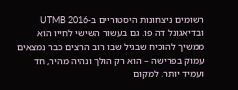רשומים ניצחונות היסטוריים ב-UTMB 2016 ובדיאגונל דה פו. גם בעשור השישי לחייו הוא ממשיך להוכיח שבגיל שבו רוב הרצים כבר נמצאים עמוק בפרישה – הוא רק הולך ונהיה מהיר, חד ועמיד יותר. למקום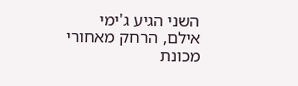השני הגיע ג'ימי אילם, הרחק מאחורי מכונת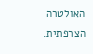האולטרה הצרפתית.